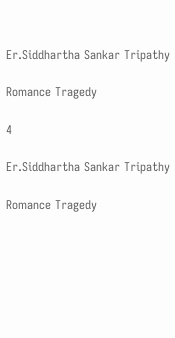Er.Siddhartha Sankar Tripathy

Romance Tragedy

4

Er.Siddhartha Sankar Tripathy

Romance Tragedy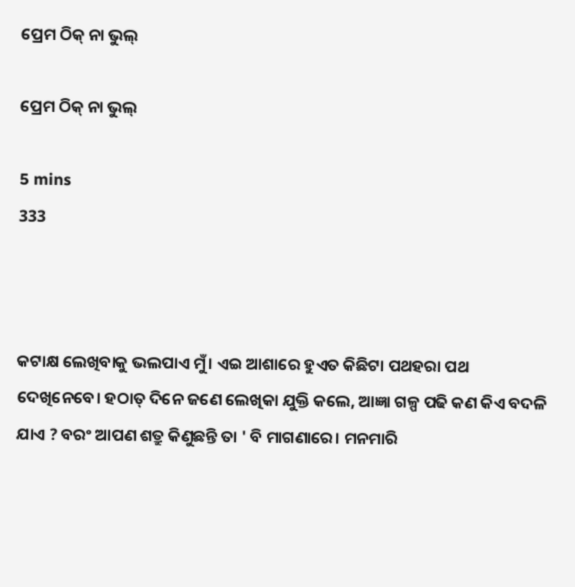ପ୍ରେମ ଠିକ୍ ନା ଭୁଲ୍

ପ୍ରେମ ଠିକ୍ ନା ଭୁଲ୍

5 mins
333



କଟାକ୍ଷ ଲେଖିବାକୁ ଭଲପାଏ ମୁଁ। ଏଇ ଆଶାରେ ହୁଏତ କିଛିଟା ପଥହରା ପଥ ଦେଖିନେବେ। ହଠାତ୍ ଦିନେ ଜଣେ ଲେଖିକା ଯୁକ୍ତି କଲେ, ଆଜ୍ଞା ଗଳ୍ପ ପଢି କଣ କିଏ ବଦଳି ଯାଏ ? ବରଂ ଆପଣ ଶତ୍ରୁ କିଣୁଛନ୍ତି ତା ' ବି ମାଗଣାରେ। ମନମାରି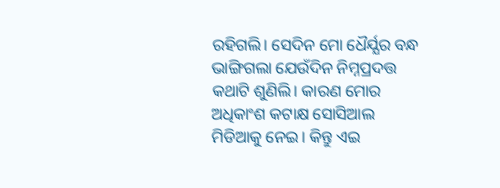ରହିଗଲି। ସେଦିନ ମୋ ଧୈର୍ଯ୍ଯର ବନ୍ଧ ଭାଙ୍ଗିଗଲା ଯେଉଁଦିନ ନିମ୍ନପ୍ରଦତ୍ତ କଥାଟି ଶୁଣିଲି। କାରଣ ମୋର ଅଧିକାଂଶ କଟାକ୍ଷ ସୋସିଆଲ ମିଡିଆକୁ ନେଇ। କିନ୍ତୁ ଏଇ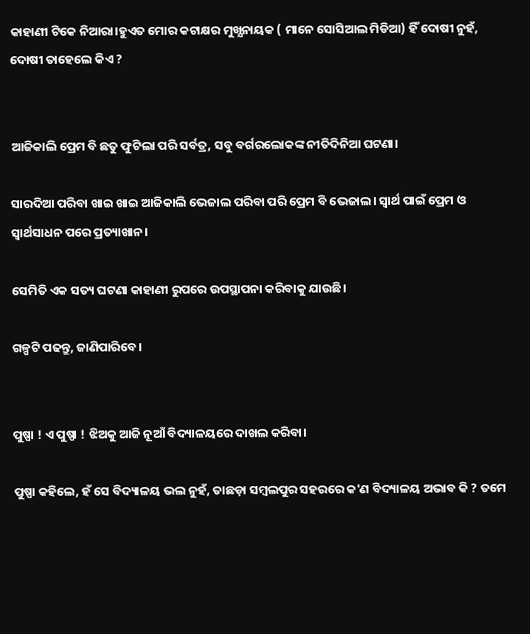କାହାଣୀ ଟିକେ ନିଆରା।ହୁଏତ ମୋର କଟାକ୍ଷର ମୁଖ୍ଯନାୟକ ( ମାନେ ସୋସିଆଲ ମିଡିଆ) ହିଁ ଦୋଷୀ ନୁହଁ, ଦୋଷୀ ତାହେଲେ କିଏ ?


ଆଜିକାଲି ପ୍ରେମ ବି ଛତୁ ଫୁଟିଲା ପରି ସର୍ବତ୍ର, ସବୁ ବର୍ଗରଲୋକଙ୍କ ନୀତିଦିନିଆ ଘଟଣା।

ସାରଦିଆ ପରିବା ଖାଇ ଖାଇ ଆଜିକାଲି ଭେଜାଲ ପରିବା ପରି ପ୍ରେମ ବି ଭେଜାଲ। ସ୍ବାର୍ଥ ପାଇଁ ପ୍ରେମ ଓ ସ୍ବାର୍ଥସାଧନ ପରେ ପ୍ରତ୍ୟାଖାନ।

ସେମିତି ଏକ ସତ୍ୟ ଘଟଣା କାହାଣୀ ରୁପରେ ଉପସ୍ଥାପନା କରିବାକୁ ଯାଉଛି।

ଗଳ୍ପଟି ପଢନ୍ତୁ, ଜାଣିପାରିବେ।


ପୁଷ୍ପା ! ଏ ପୁଷ୍ପା ! ଝିଅକୁ ଆଜି ନୂଆଁ ବିଦ୍ୟାଳୟରେ ଦାଖଲ କରିବା।

ପୁଷ୍ପା କହିଲେ, ହଁ ସେ ବିଦ୍ୟାଳୟ ଭଲ ନୁହଁ, ତାଛଡ଼ା ସମ୍ବଲପୁର ସହରରେ କ'ଣ ବିଦ୍ୟାଳୟ ଅଭାବ କି ? ତମେ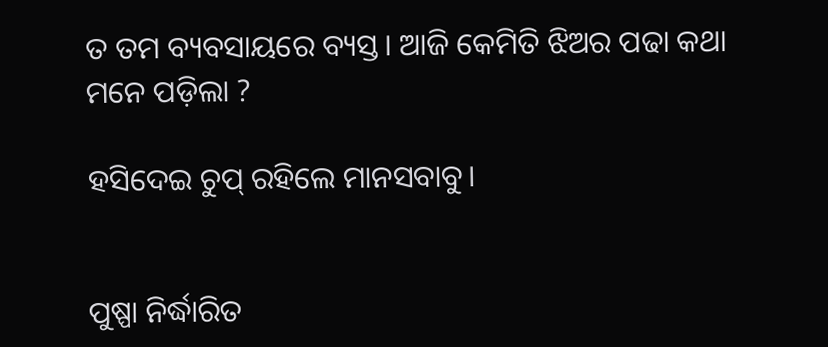ତ ତମ ବ୍ୟବସାୟରେ ବ୍ୟସ୍ତ। ଆଜି କେମିତି ଝିଅର ପଢା କଥା ମନେ ପଡ଼ିଲା ?

ହସିଦେଇ ଚୁପ୍ ରହିଲେ ମାନସବାବୁ।


ପୁଷ୍ପା ନିର୍ଦ୍ଧାରିତ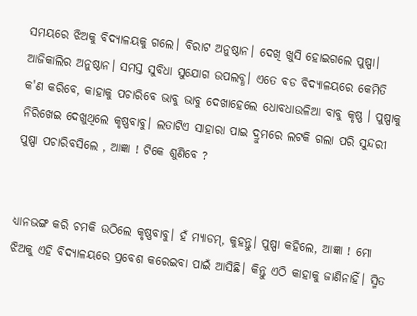ସମୟରେ ଝିଅକୁ ବିଦ୍ୟାଳୟକୁ ଗଲେ। ବିରାଟ ଅନୁଷ୍ଠାନ। ଦେଖି ଖୁସି ହୋଇଗଲେ ପୁଷ୍ପା। ଆଜିକାଲିର ଅନୁଷ୍ଠାନ। ସମସ୍ତ ସୁବିଧା ସୁଯୋଗ ଉପଲବ୍ଧ। ଏତେ ବଡ ବିଦ୍ୟାଳୟରେ କେମିତି କ'ଣ କରିବେ, କାହାକୁ ପଚାରିବେ ଭାବୁ ଭାବୁ ଦେଖାହେଲେ ଧୋବଧାଉଳିଆ ବାବୁ କୃଷ୍ଣ । ପୁଷ୍ପାକୁ ନିରିଖେଇ ଦେଖୁଥିଲେ କୃଷ୍ଣବାବୁ। ଲତାଟିଏ ସାହାରା ପାଇ ଦ୍ରୁମରେ ଲଟକି ଗଲା ପରି ସୁନ୍ଦରୀ ପୁଷ୍ପା ପଚାରିବସିଲେ , ଆଜ୍ଞା ! ଟିକେ ଶୁଣିବେ ?


ଧ୍ୟାନଭଙ୍ଗ କରି ଚମକି ଉଠିଲେ କୃଷ୍ଣବାବୁ। ହଁ ମ୍ୟାଡମ୍, କୁହନ୍ତୁ। ପୁଷ୍ପା କହିଲେ, ଆଜ୍ଞା ! ମୋ ଝିଅକୁ ଏହି ବିଦ୍ୟାଳୟରେ ପ୍ରବେଶ କରେଇବା ପାଇଁ ଆସିଛି। କିନ୍ତୁ ଏଠି କାହାକୁ ଜାଣିନାହିଁ। ସ୍ମିତ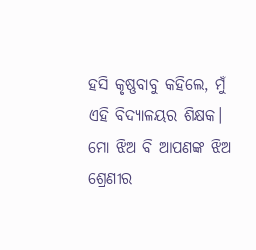ହସି କୃଷ୍ଣବାବୁ କହିଲେ, ମୁଁ ଏହି ବିଦ୍ୟାଳୟର ଶିକ୍ଷକ। ମୋ ଝିଅ ବି ଆପଣଙ୍କ ଝିଅ ଶ୍ରେଣୀର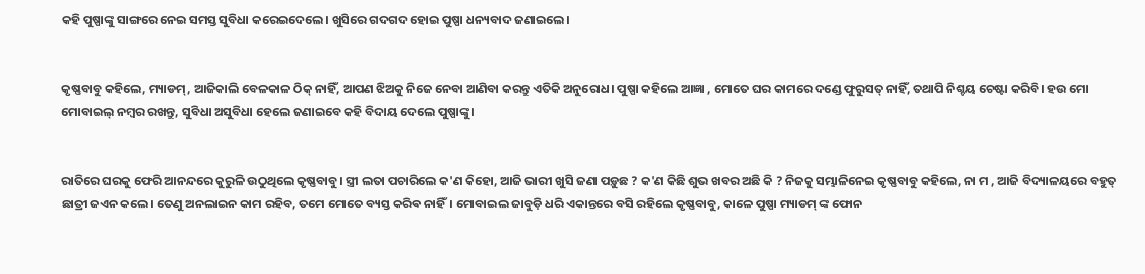କହି ପୁଷ୍ପାଙ୍କୁ ସାଙ୍ଗରେ ନେଇ ସମସ୍ତ ସୁବିଧା କରେଇଦେଲେ। ଖୁସିରେ ଗଦଗଦ ହୋଇ ପୁଷ୍ପା ଧନ୍ୟବାଦ ଜଣାଇଲେ।


କୃଷ୍ଣବାବୁ କହିଲେ, ମ୍ୟାଡମ୍, ଆଜିକାଲି ବେଳକାଳ ଠିକ୍ ନାହିଁ, ଆପଣ ଝିଅକୁ ନିଜେ ନେବା ଆଣିବା କରନ୍ତୁ ଏତିକି ଅନୁରୋଧ। ପୁଷ୍ପା କହିଲେ ଆଜ୍ଞା , ମୋତେ ଘର କାମରେ ଦଣ୍ଡେ ଫୁରୁସତ୍ ନାହିଁ, ତଥାପି ନିଶ୍ଚୟ ଚେଷ୍ଟା କରିବି। ହଉ ମୋ ମୋବାଇଲ୍ ନମ୍ବର ରଖନ୍ତୁ, ସୁବିଧା ଅସୁବିଧା ହେଲେ ଜଣାଇବେ କହି ବିଦାୟ ଦେଲେ ପୁଷ୍ପାଙ୍କୁ।


ରାତିରେ ଘରକୁ ଫେରି ଆନନ୍ଦରେ କୁରୁଳି ଉଠୁଥିଲେ କୃଷ୍ଣବାବୁ। ସ୍ତ୍ରୀ ଲତା ପଚାରିଲେ କ'ଣ କିହୋ, ଆଜି ଭାରୀ ଖୁସି ଜଣା ପଡ଼ୁଛ ? କ'ଣ କିଛି ଶୁଭ ଖବର ଅଛି କି ? ନିଜକୁ ସମ୍ଭାଳିନେଇ କୃଷ୍ଣବାବୁ କହିଲେ, ନା ମ , ଆଜି ବିଦ୍ୟାଳୟରେ ବହୁତ୍ ଛାତ୍ରୀ ଜଏନ କଲେ। ତେଣୁ ଅନଲାଇନ କାମ ରହିବ, ତମେ ମୋତେ ବ୍ୟସ୍ତ କରିଵ ନାହିଁ। ମୋବାଇଲ ଜାବୁଡ଼ି ଧରି ଏକାନ୍ତରେ ବସି ରହିଲେ କୃଷ୍ଣବାବୁ, କାଳେ ପୁଷ୍ପା ମ୍ୟାଡମ୍ ଙ୍କ ଫୋନ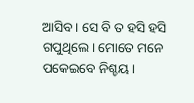ଆସିବ। ସେ ବି ତ ହସି ହସି ଗପୁଥିଲେ। ମୋତେ ମନେ ପକେଇବେ ନିଶ୍ଚୟ।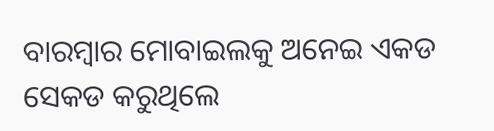ବାରମ୍ବାର ମୋବାଇଲକୁ ଅନେଇ ଏକଡ ସେକଡ କରୁଥିଲେ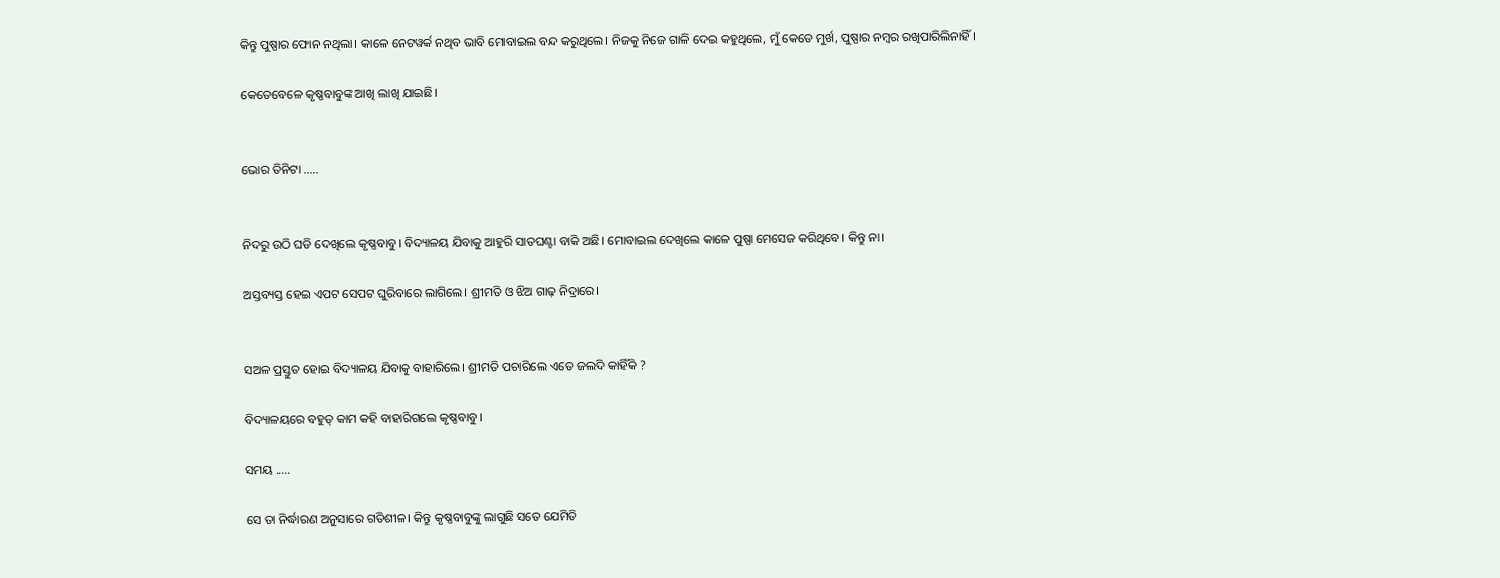କିନ୍ତୁ ପୁଷ୍ପାର ଫୋନ ନଥିଲା। କାଳେ ନେଟୱର୍କ ନଥିବ ଭାବି ମୋବାଇଲ ବନ୍ଦ କରୁଥିଲେ। ନିଜକୁ ନିଜେ ଗାଳି ଦେଇ କହୁଥିଲେ, ମୁଁ କେଡେ ମୁର୍ଖ, ପୁଷ୍ପାର ନମ୍ବର ରଖିପାରିଲିନାହିଁ।

କେତେବେଳେ କୃଷ୍ଣବାବୁଙ୍କ ଆଖି ଲାଖି ଯାଇଛି।


ଭୋର ତିନିଟା .....


ନିଦରୁ ଉଠି ଘଡି ଦେଖିଲେ କୃଷ୍ଣବାବୁ। ବିଦ୍ୟାଳୟ ଯିବାକୁ ଆହୁରି ସାତଘଣ୍ଟା ବାକି ଅଛି। ମୋବାଇଲ ଦେଖିଲେ କାଳେ ପୁଷ୍ପା ମେସେଜ କରିଥିବେ। କିନ୍ତୁ ନା।

ଅସ୍ତବ୍ୟସ୍ତ ହେଇ ଏପଟ ସେପଟ ଘୁରିବାରେ ଲାଗିଲେ। ଶ୍ରୀମତି ଓ ଝିଅ ଗାଢ଼ ନିଦ୍ରାରେ।


ସଅଳ ପ୍ରସ୍ତୁତ ହୋଇ ବିଦ୍ୟାଳୟ ଯିବାକୁ ବାହାରିଲେ। ଶ୍ରୀମତି ପଚାରିଲେ ଏତେ ଜଲଦି କାହିଁକି ?

ବିଦ୍ୟାଳୟରେ ବହୁତ୍ କାମ କହି ବାହାରିଗଲେ କୃଷ୍ଣବାବୁ।

ସମୟ .....

ସେ ତା ନିର୍ଦ୍ଧାରଣ ଅନୁସାରେ ଗତିଶୀଳ। କିନ୍ତୁ କୃଷ୍ଣବାବୁଙ୍କୁ ଲାଗୁଛି ସତେ ଯେମିତି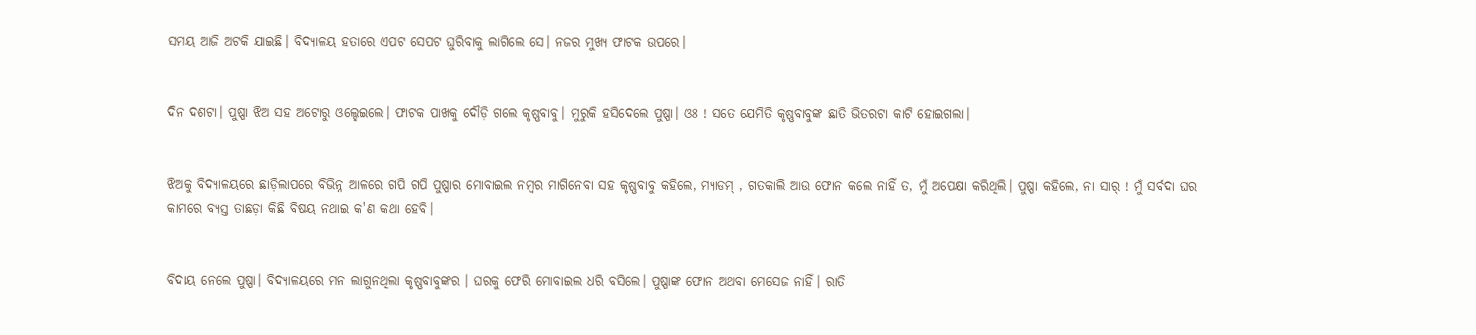ସମୟ ଆଜି ଅଟକି ଯାଇଛି। ବିଦ୍ୟାଳୟ ହତାରେ ଏପଟ ସେପଟ ଘୁରିବାକୁ ଲାଗିଲେ ସେ। ନଜର ମୁଖ୍ୟ ଫାଟକ ଉପରେ।


ଦିନ ଦଶଟା। ପୁଷ୍ପା ଝିଅ ସହ ଅଟୋରୁ ଓଲ୍ହେଇଲେ। ଫାଟକ ପାଖକୁ ଦୌଡ଼ି ଗଲେ କୃଷ୍ଣବାବୁ। ମୁରୁକି ହସିଦେଲେ ପୁଷ୍ପା। ଓଃ ! ସତେ ଯେମିତି କୃଷ୍ଣବାବୁଙ୍କ ଛାତି ଭିତରଟା କାଟି ହୋଇଗଲା।


ଝିଅକୁ ବିଦ୍ୟାଳୟରେ ଛାଡ଼ିଲାପରେ ବିଭିନ୍ନ ଆଳରେ ଗପି ଗପି ପୁଷ୍ପାର ମୋବାଇଲ ନମ୍ବର ମାଗିନେବା ସହ କୃଷ୍ଣବାବୁ କହିଲେ, ମ୍ୟାଡମ୍ , ଗତକାଲି ଆଉ ଫୋନ କଲେ ନାହିଁ ତ, ମୁଁ ଅପେକ୍ଷା କରିଥିଲି। ପୁଷ୍ପା କହିଲେ, ନା ସାର୍ ! ମୁଁ ସର୍ବଦା ଘର କାମରେ ବ୍ୟସ୍ତ ତାଛଡ଼ା କିଛି ବିଷୟ ନଥାଇ କ'ଣ କଥା ହେବି।


ବିଦାୟ ନେଲେ ପୁଷ୍ପା। ବିଦ୍ୟାଳୟରେ ମନ ଲାଗୁନଥିଲା କୃଷ୍ଣବାବୁଙ୍କର । ଘରକୁ ଫେରି ମୋବାଇଲ ଧରି ବସିଲେ। ପୁଷ୍ପାଙ୍କ ଫୋନ ଅଥବା ମେସେଜ ନାହିଁ। ରାତି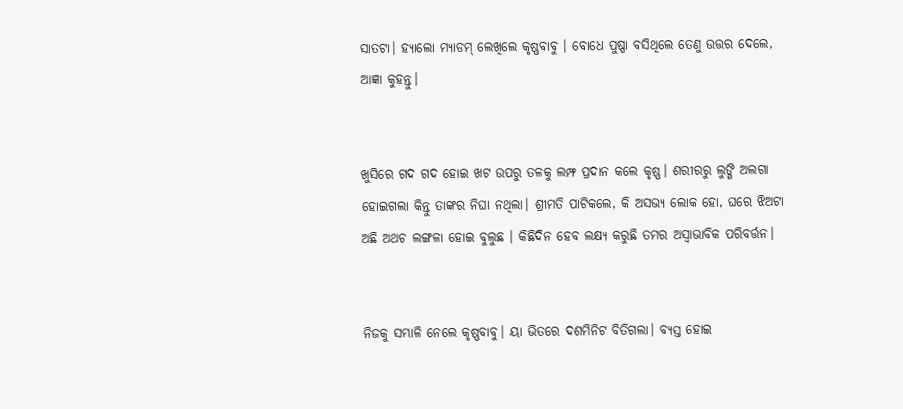ସାତଟା। ହ୍ୟାଲୋ ମ୍ୟାଡମ୍ ଲେଖିଲେ କୃଷ୍ଣବାବୁ । ବୋଧେ ପୁଷ୍ପା ବସିଥିଲେ ତେଣୁ ଉତ୍ତର ଦେଲେ, ଆଜ୍ଞା କୁହନ୍ତୁ।


ଖୁସିରେ ଗଦ ଗଦ ହୋଇ ଖଟ ଉପରୁ ତଳକୁ ଲମ୍ଫ ପ୍ରଦାନ କଲେ କୃଷ୍ଣ। ଶରୀରରୁ ଲୁଙ୍ଗି ଅଲଗା ହୋଇଗଲା କିନ୍ତୁ ତାଙ୍କର ନିଘା ନଥିଲା। ଶ୍ରୀମତି ପାଟିକଲେ, କି ଅସଭ୍ୟ ଲୋକ ହୋ, ଘରେ ଝିଅଟା ଅଛି ଅଥଚ ଲଙ୍ଗଳା ହୋଇ ବୁଲୁଛ । କିଛିଦିନ ହେବ ଲକ୍ଷ୍ୟ କରୁଛି ତମର ଅସ୍ବାଭାବିକ ପରିବର୍ତ୍ତନ।


ନିଜକୁ ସମ୍ଭାଳି ନେଲେ କୃଷ୍ଣବାବୁ। ୟା ଭିତରେ ଦଶମିନିଟ ବିତିଗଲା। ବ୍ୟସ୍ତ ହୋଇ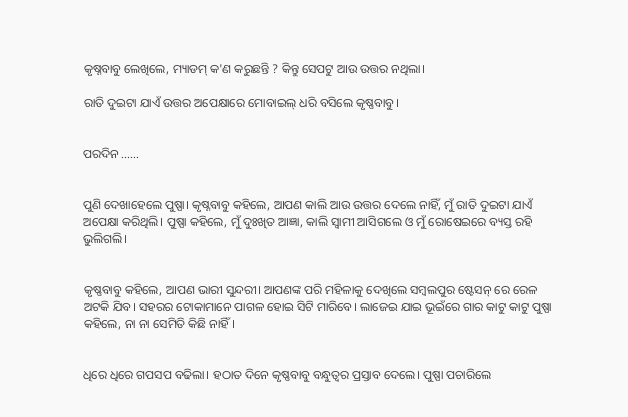କୃଷ୍ନବାବୁ ଲେଖିଲେ, ମ୍ୟାଡମ୍ କ'ଣ କରୁଛନ୍ତି ? କିନ୍ତୁ ସେପଟୁ ଆଉ ଉତ୍ତର ନଥିଲା।

ରାତି ଦୁଇଟା ଯାଏଁ ଉତ୍ତର ଅପେକ୍ଷାରେ ମୋବାଇଲ୍ ଧରି ବସିଲେ କୃଷ୍ଣବାବୁ।


ପରଦିନ ......


ପୁଣି ଦେଖାହେଲେ ପୁଷ୍ପା। କୃଷ୍ନବାବୁ କହିଲେ, ଆପଣ କାଲି ଆଉ ଉତ୍ତର ଦେଲେ ନାହିଁ, ମୁଁ ରାତି ଦୁଇଟା ଯାଏଁ ଅପେକ୍ଷା କରିଥିଲି। ପୁଷ୍ପା କହିଲେ, ମୁଁ ଦୁଃଖିତ ଆଜ୍ଞା, କାଲି ସ୍ଵାମୀ ଆସିଗଲେ ଓ ମୁଁ ରୋଷେଇରେ ବ୍ୟସ୍ତ ରହି ଭୁଲିଗଲି।


କୃଷ୍ଣବାବୁ କହିଲେ, ଆପଣ ଭାରୀ ସୁନ୍ଦରୀ। ଆପଣଙ୍କ ପରି ମହିଳାକୁ ଦେଖିଲେ ସମ୍ବଲପୁର ଷ୍ଟେସନ୍ ରେ ରେଳ ଅଟକି ଯିବ। ସହରର ଟୋକାମାନେ ପାଗଳ ହୋଇ ସିଟି ମାରିବେ। ଲାଜେଇ ଯାଇ ଭୂଇଁରେ ଗାର କାଟୁ କାଟୁ ପୁଷ୍ପା କହିଲେ, ନା ନା ସେମିତି କିଛି ନାହିଁ।


ଧିରେ ଧିରେ ଗପସପ ବଢିଲା। ହଠାତ ଦିନେ କୃଷ୍ଣବାବୁ ବନ୍ଧୁତ୍ୱର ପ୍ରସ୍ତାବ ଦେଲେ। ପୁଷ୍ପା ପଚାରିଲେ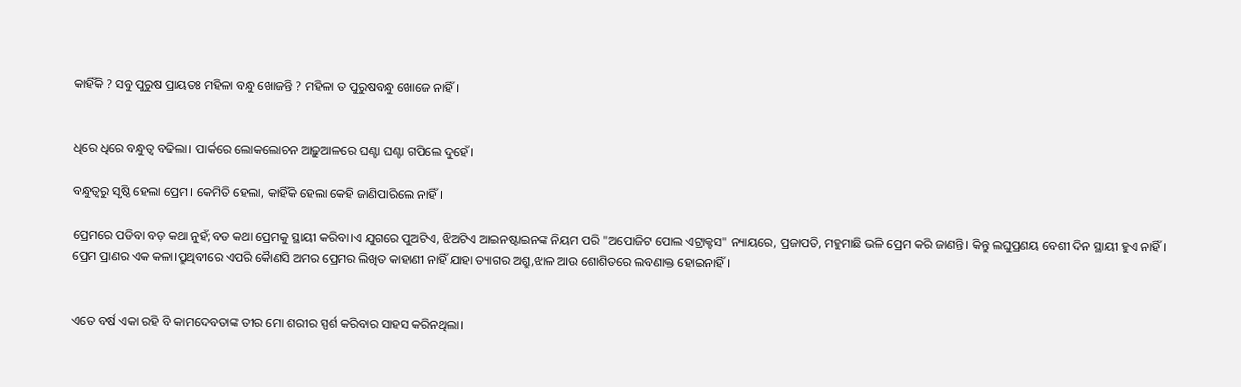କାହିଁକି ? ସବୁ ପୁରୁଷ ପ୍ରାୟତଃ ମହିଳା ବନ୍ଧୁ ଖୋଜନ୍ତି ? ମହିଳା ତ ପୁରୁଷବନ୍ଧୁ ଖୋଜେ ନାହିଁ।


ଧିରେ ଧିରେ ବନ୍ଧୁତ୍ୱ ବଢିଲା। ପାର୍କରେ ଲୋକଲୋଚନ ଆଢ଼ୁଆଳରେ ଘଣ୍ଟା ଘଣ୍ଟା ଗପିଲେ ଦୁହେଁ।

ବନ୍ଧୁତ୍ୱରୁ ସୃଷ୍ଠି ହେଲା ପ୍ରେମ। କେମିତି ହେଲା, କାହିଁକି ହେଲା କେହି ଜାଣିପାରିଲେ ନାହିଁ।

ପ୍ରେମରେ ପଡିବା ବଡ଼ କଥା ନୁହଁ;ବଡ କଥା ପ୍ରେମକୁ ସ୍ଥାୟୀ କରିବା।ଏ ଯୁଗରେ ପୁଅଟିଏ, ଝିଅଟିଏ ଆଇନଷ୍ଟାଇନଙ୍କ ନିୟମ ପରି "ଅପୋଜିଟ ପୋଲ ଏଟ୍ରାକ୍ଟସ" ନ୍ୟାୟରେ, ପ୍ରଜାପତି, ମହୁମାଛି ଭଳି ପ୍ରେମ କରି ଜାଣନ୍ତି। କିନ୍ତୁ ଲଘୁପ୍ରଣୟ ବେଶୀ ଦିନ ସ୍ଥାୟୀ ହୁଏ ନାହିଁ। ପ୍ରେମ ପ୍ରାଣର ଏକ କଳା।ପ୍ରୁଥିବୀରେ ଏପରି କୈାଣସି ଅମର ପ୍ରେମର ଲିଖିତ କାହାଣୀ ନାହିଁ ଯାହା ତ୍ୟାଗର ଅଶ୍ରୁ,ଝାଳ ଆଉ ଶୋଶିତରେ ଲବଣାକ୍ତ ହୋଇନାହିଁ।


ଏତେ ବର୍ଷ ଏକା ରହି ବି କାମଦେବତାଙ୍କ ତୀର ମୋ ଶରୀର ସ୍ପର୍ଶ କରିବାର ସାହସ କରିନଥିଲା।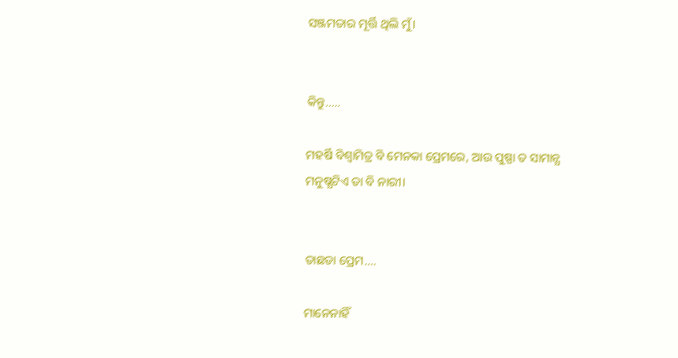ସଞ୍ଜମତାର ମୂର୍ତ୍ତି ଥିଲି ମୁଁ।


କିନ୍ତୁ.....

ମହର୍ଷି ବିଶ୍ୱାମିତ୍ର ବି ମେନକା ପ୍ରେମରେ, ଆଉ ପୁଷ୍ପା ତ ସାମାନ୍ଯ ମନୁଷ୍ଯଟିଏ ତା ବି ନାରୀ।


ତାଛଡା ପ୍ରେମ....

ମାନେନାହିଁ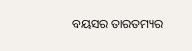ବୟସର ତାରତମ୍ୟର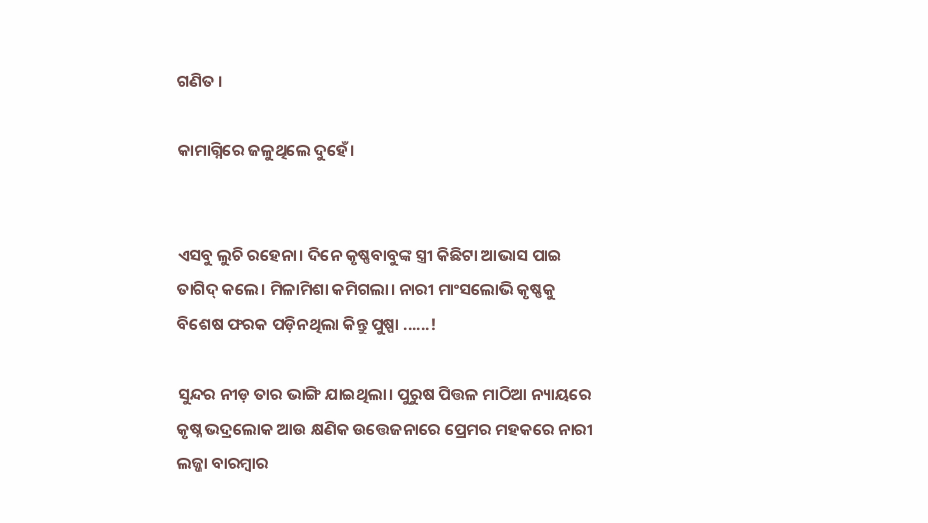ଗଣିତ ।

କାମାଗ୍ନିରେ ଜଳୁଥିଲେ ଦୁହେଁ।


ଏସବୁ ଲୁଚି ରହେନା। ଦିନେ କୃଷ୍ଣବାବୁଙ୍କ ସ୍ତ୍ରୀ କିଛିଟା ଆଭାସ ପାଇ ତାଗିଦ୍ କଲେ। ମିଳାମିଶା କମିଗଲା। ନାରୀ ମାଂସଲୋଭି କୃଷ୍ଣକୁ ବିଶେଷ ଫରକ ପଡ଼ିନଥିଲା କିନ୍ତୁ ପୁଷ୍ପା ......!

ସୁନ୍ଦର ନୀଡ଼ ତାର ଭାଙ୍ଗି ଯାଇଥିଲା। ପୁରୁଷ ପିତ୍ତଳ ମାଠିଆ ନ୍ୟାୟରେ କୃଷ୍ନ ଭଦ୍ରଲୋକ ଆଉ କ୍ଷଣିକ ଉତ୍ତେଜନାରେ ପ୍ରେମର ମହକରେ ନାରୀ ଲଜ୍ଜା ବାରମ୍ବାର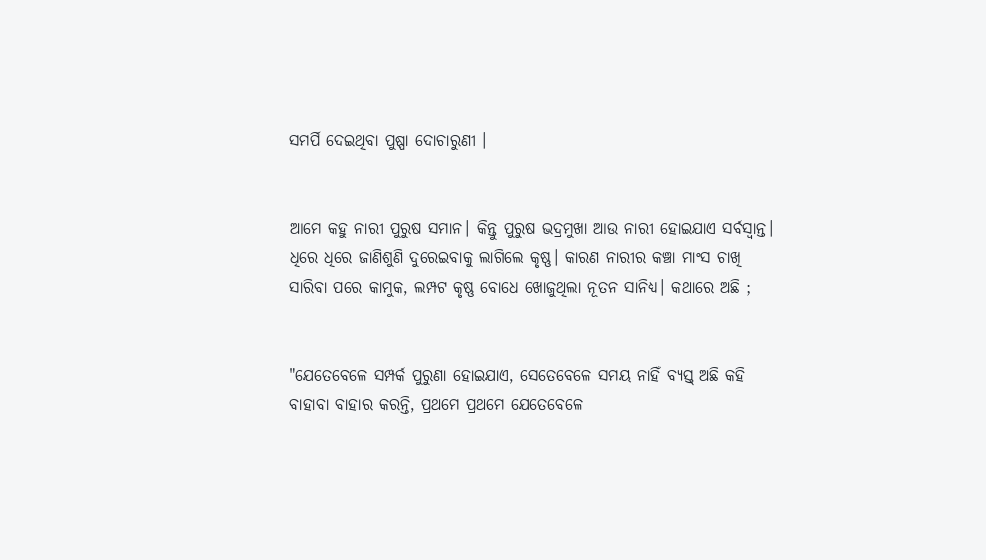ସମର୍ପି ଦେଇଥିବା ପୁଷ୍ପା ଦୋଚାରୁଣୀ ।


ଆମେ କହୁ ନାରୀ ପୁରୁଷ ସମାନ। କିନ୍ତୁ ପୁରୁଷ ଭଦ୍ରମୁଖା ଆଉ ନାରୀ ହୋଇଯାଏ ସର୍ବସ୍ବାନ୍ତ। ଧିରେ ଧିରେ ଜାଣିଶୁଣି ଦୁରେଇବାକୁ ଲାଗିଲେ କୃଷ୍ଣ। କାରଣ ନାରୀର କଞ୍ଚା ମାଂସ ଚାଖି ସାରିବା ପରେ କାମୁକ, ଲମ୍ପଟ କୃଷ୍ଣ ବୋଧେ ଖୋଜୁଥିଲା ନୂତନ ସାନିଧ୍ୟ। କଥାରେ ଅଛି ;


"ଯେତେବେଳେ ସମ୍ପର୍କ ପୁରୁଣା ହୋଇଯାଏ, ସେତେବେଳେ ସମୟ ନାହିଁ ବ୍ୟସ୍ତ୍ ଅଛି କହି ବାହାବା ବାହାର କରନ୍ତି, ପ୍ରଥମେ ପ୍ରଥମେ ଯେତେବେଳେ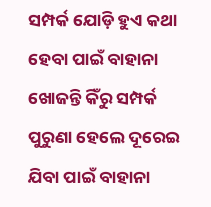ସମ୍ପର୍କ ଯୋଡ଼ି ହୁଏ କଥା ହେବା ପାଇଁ ବାହାନା ଖୋଜନ୍ତି କିଁରୁ ସମ୍ପର୍କ ପୁରୁଣା ହେଲେ ଦୂରେଇ ଯିବା ପାଇଁ ବାହାନା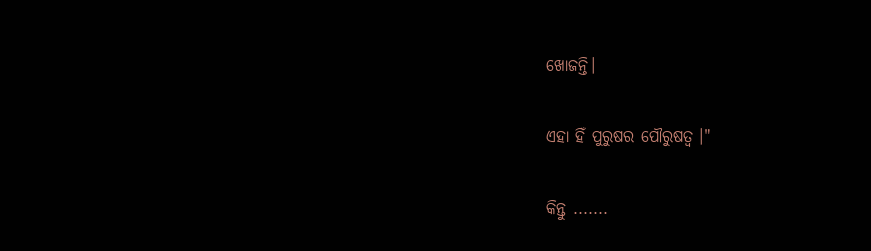ଖୋଜନ୍ତି।

ଏହା ହିଁ ପୁରୁଷର ପୌରୁଷତ୍ବ ।"

କିନ୍ତୁ .......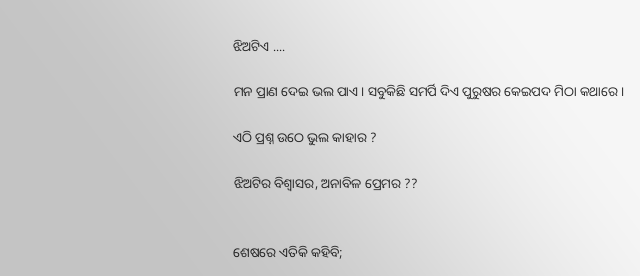ଝିଅଟିଏ ....

ମନ ପ୍ରାଣ ଦେଇ ଭଲ ପାଏ। ସବୁକିଛି ସମର୍ପି ଦିଏ ପୁରୁଷର କେଇପଦ ମିଠା କଥାରେ।

ଏଠି ପ୍ରଶ୍ନ ଉଠେ ଭୁଲ କାହାର ?

ଝିଅଟିର ବିଶ୍ଵାସର, ଅନାବିଳ ପ୍ରେମର ??


ଶେଷରେ ଏତିକି କହିବି;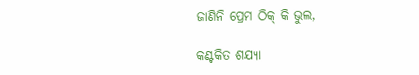ଜାଣିନି ପ୍ରେମ ଠିକ୍ କି ଭୁଲ,

କଣ୍ଟକିତ ଶଯ୍ୟା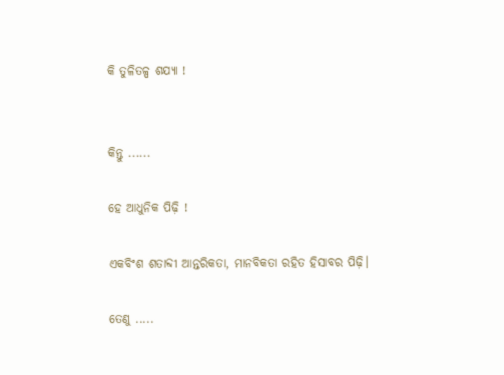କି ତୁଳିତଳ୍ପ ଶଯ୍ୟା !


କିନ୍ତୁ ......

ହେ ଆଧୁନିକ ପିଢ଼ି !

ଏକବିଂଶ ଶତାବ୍ଦୀ ଆନ୍ତରିକତା, ମାନବିକତା ରହିତ ହିସାବର ପିଢ଼ି।

ତେଣୁ .....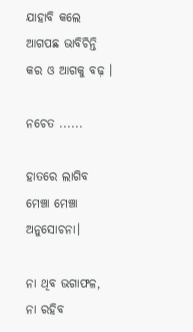ଯାହାବି କଲେ ଆଗପଛ ଭାବିଚିନ୍ତି କର ଓ ଆଗକୁ ବଢ଼ ।

ନଚେତ ......

ହାତରେ ଲାଗିବ ମେଞ୍ଚା ମେଞ୍ଚା ଅନୁସୋଚନା।

ନା ଥିବ ଭଗାଫଳ, ନା ରହିବ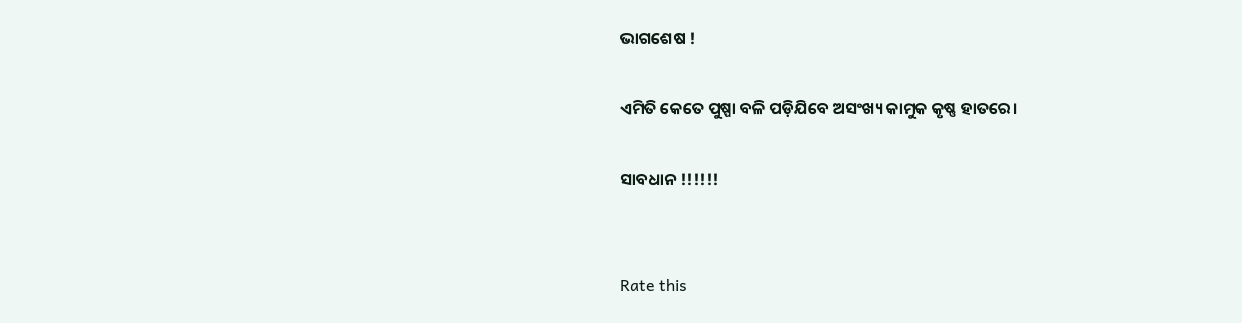ଭାଗଶେଷ !

ଏମିତି କେତେ ପୁଷ୍ପା ବଳି ପଡ଼ିଯିବେ ଅସଂଖ୍ୟ କାମୁକ କୃଷ୍ଣ ହାତରେ।

ସାବଧାନ !!!!!!


Rate this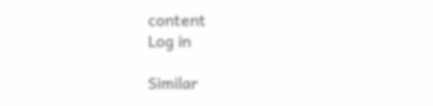content
Log in

Similar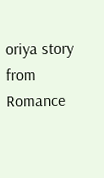oriya story from Romance